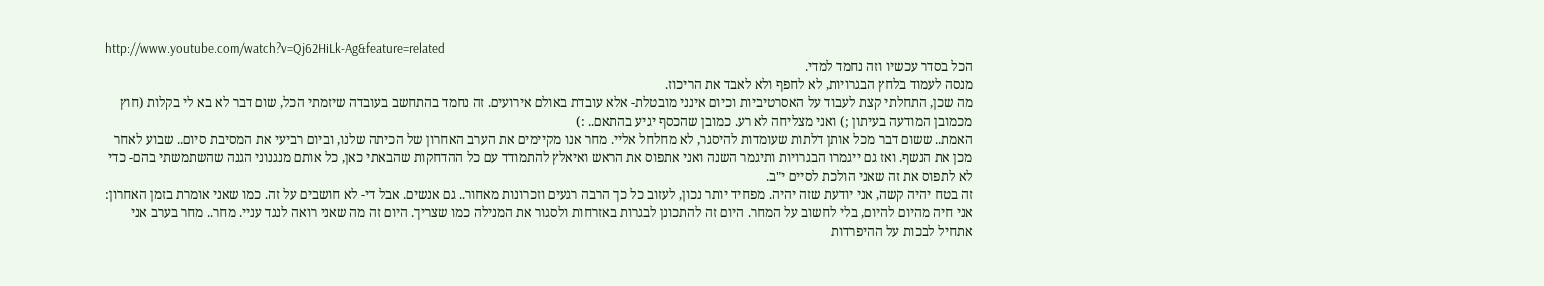http://www.youtube.com/watch?v=Qj62HiLk-Ag&feature=related
הכל בסדר עכשיו וזה נחמד למדי.
מנסה לעמוד בלחץ הבגרויות, לא לחפף ולא לאבד את הריכוז.
מה שכן, התחלתי קצת לעבוד על האסרטיביות וכיום אינני מובטלת- אלא עובדת באולם אירועים. זה נחמד בהתחשב בעובדה שיזמתי הכל, שום דבר לא בא לי בקלות (חוץ מכמובן המודעה בעיתון ;) ואני מצליחה לא רע. כמובן שהכסף יגיע בהתאם.. :)
האמת.. ששום דבר מכל אותן דלתות שעומדות להיסגר, לא מחלחל אליי. מחר אנו מקיימים את הערב האחרון של הכיתה שלנו, וביום רביעי את המסיבת סיום.. שבוע לאחר מכן את הנשף. ואז גם ייגמרו הבגרויות ותיגמר השנה ואני אתפוס את הראש ואיאלץ להתמודד עם כל ההדחקות שהבאתי כאן, כל אותם מנגנוני הגנה שהשתמשתי בהם- כדי לא לתפוס את זה שאני הולכת לסיים י"ב.
זה בטח יהיה קשה, אני יודעת שזה יהיה. מפחיד יותר נכון, לעזוב כל כך הרבה רגעים וזכרונות מאחור.. גם אנשים. אבל די- לא חושבים על זה. כמו שאני אומרת בזמן האחרון: אני חיה מהיום להיום, בלי לחשוב על המחר. היום זה להתכונן לבגרות באזרחות ולסגור את המנילה כמו שצריך. היום זה מה שאני רואה לנגד עניי. מחר.. מחר בערב אני אתחיל לבכות על ההיפרדות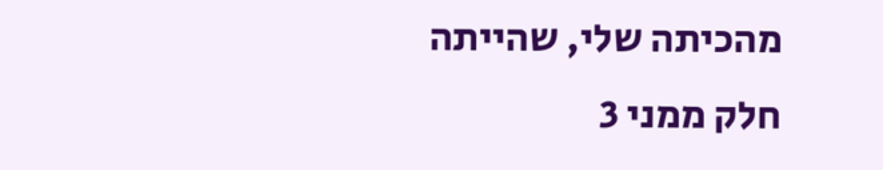מהכיתה שלי, שהייתה חלק ממני 3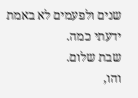שנים ולפעמים לא באמת ידעתי כמה.
שבת שלום.
והו,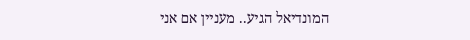המונדיאל הגיע.. מעניין אם אני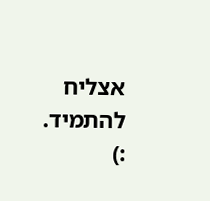אצליח להתמיד. :)